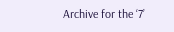Archive for the ‘7’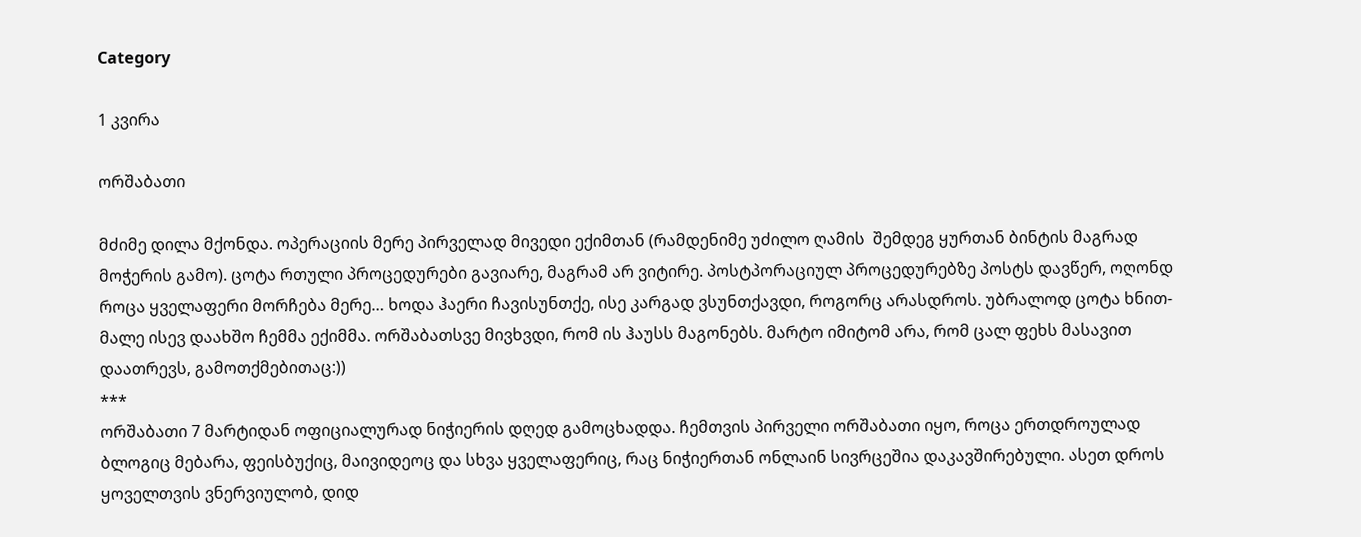Category

1 კვირა

ორშაბათი

მძიმე დილა მქონდა. ოპერაციის მერე პირველად მივედი ექიმთან (რამდენიმე უძილო ღამის  შემდეგ ყურთან ბინტის მაგრად მოჭერის გამო). ცოტა რთული პროცედურები გავიარე, მაგრამ არ ვიტირე. პოსტპორაციულ პროცედურებზე პოსტს დავწერ, ოღონდ როცა ყველაფერი მორჩება მერე… ხოდა ჰაერი ჩავისუნთქე, ისე კარგად ვსუნთქავდი, როგორც არასდროს. უბრალოდ ცოტა ხნით- მალე ისევ დაახშო ჩემმა ექიმმა. ორშაბათსვე მივხვდი, რომ ის ჰაუსს მაგონებს. მარტო იმიტომ არა, რომ ცალ ფეხს მასავით დაათრევს, გამოთქმებითაც:))
***
ორშაბათი 7 მარტიდან ოფიციალურად ნიჭიერის დღედ გამოცხადდა. ჩემთვის პირველი ორშაბათი იყო, როცა ერთდროულად ბლოგიც მებარა, ფეისბუქიც, მაივიდეოც და სხვა ყველაფერიც, რაც ნიჭიერთან ონლაინ სივრცეშია დაკავშირებული. ასეთ დროს ყოველთვის ვნერვიულობ, დიდ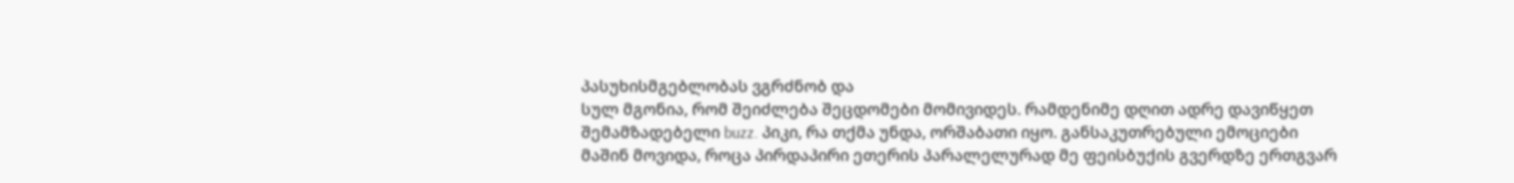პასუხისმგებლობას ვგრძნობ და
სულ მგონია, რომ შეიძლება შეცდომები მომივიდეს. რამდენიმე დღით ადრე დავიწყეთ შემამზადებელი buzz. პიკი, რა თქმა უნდა, ორშაბათი იყო. განსაკუთრებული ემოციები მაშინ მოვიდა, როცა პირდაპირი ეთერის პარალელურად მე ფეისბუქის გვერდზე ერთგვარ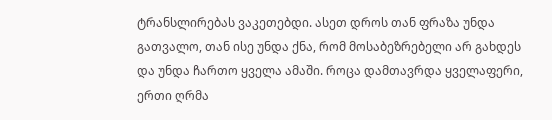ტრანსლირებას ვაკეთებდი. ასეთ დროს თან ფრაზა უნდა გათვალო, თან ისე უნდა ქნა, რომ მოსაბეზრებელი არ გახდეს და უნდა ჩართო ყველა ამაში. როცა დამთავრდა ყველაფერი, ერთი ღრმა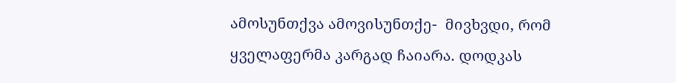ამოსუნთქვა ამოვისუნთქე-  მივხვდი, რომ ყველაფერმა კარგად ჩაიარა. დოდკას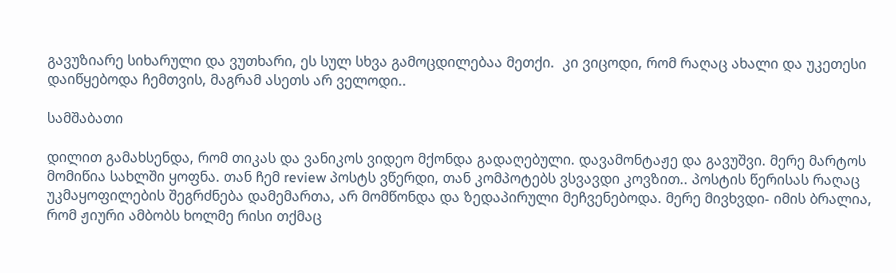გავუზიარე სიხარული და ვუთხარი, ეს სულ სხვა გამოცდილებაა მეთქი.  კი ვიცოდი, რომ რაღაც ახალი და უკეთესი დაიწყებოდა ჩემთვის, მაგრამ ასეთს არ ველოდი..

სამშაბათი

დილით გამახსენდა, რომ თიკას და ვანიკოს ვიდეო მქონდა გადაღებული. დავამონტაჟე და გავუშვი. მერე მარტოს მომიწია სახლში ყოფნა. თან ჩემ review პოსტს ვწერდი, თან კომპოტებს ვსვავდი კოვზით.. პოსტის წერისას რაღაც უკმაყოფილების შეგრძნება დამემართა, არ მომწონდა და ზედაპირული მეჩვენებოდა. მერე მივხვდი- იმის ბრალია, რომ ჟიური ამბობს ხოლმე რისი თქმაც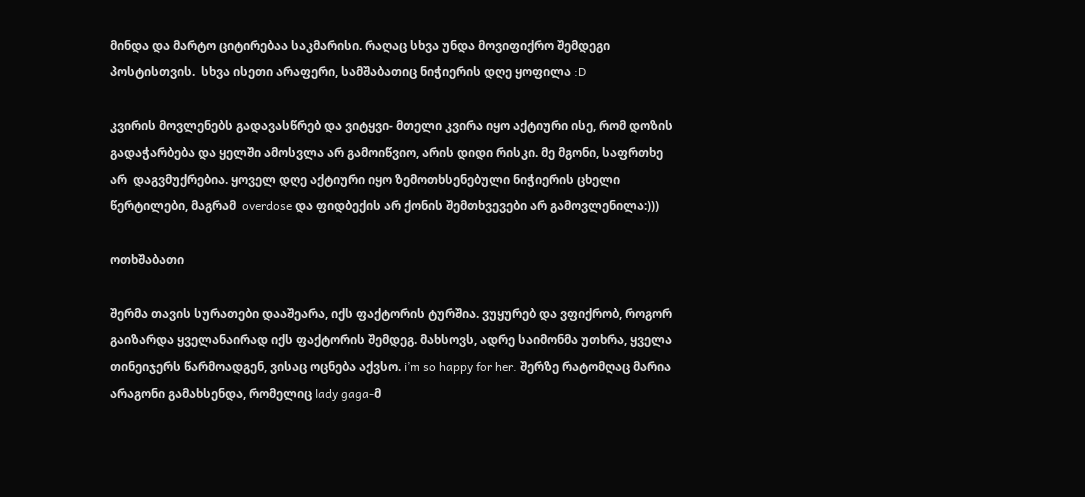მინდა და მარტო ციტირებაა საკმარისი. რაღაც სხვა უნდა მოვიფიქრო შემდეგი პოსტისთვის.  სხვა ისეთი არაფერი, სამშაბათიც ნიჭიერის დღე ყოფილა :D

კვირის მოვლენებს გადავასწრებ და ვიტყვი- მთელი კვირა იყო აქტიური ისე, რომ დოზის გადაჭარბება და ყელში ამოსვლა არ გამოიწვიო, არის დიდი რისკი. მე მგონი, საფრთხე არ  დაგვმუქრებია. ყოველ დღე აქტიური იყო ზემოთხსენებული ნიჭიერის ცხელი წერტილები, მაგრამ  overdose და ფიდბექის არ ქონის შემთხვევები არ გამოვლენილა:)))

ოთხშაბათი

შერმა თავის სურათები დააშეარა, იქს ფაქტორის ტურშია. ვუყურებ და ვფიქრობ, როგორ გაიზარდა ყველანაირად იქს ფაქტორის შემდეგ. მახსოვს, ადრე საიმონმა უთხრა, ყველა თინეიჯერს წარმოადგენ, ვისაც ოცნება აქვსო. i’m so happy for her. შერზე რატომღაც მარია არაგონი გამახსენდა, რომელიც lady gaga-მ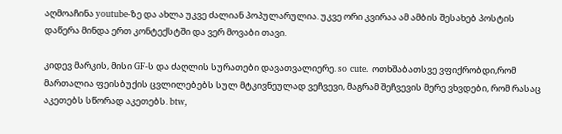აღმოაჩინა youtube-ზე და ახლა უკვე ძალიან პოპულარულია. უკვე ორი კვირაა ამ ამბის შესახებ პოსტის დაწერა მინდა ერთ კონტექსტში და ვერ მოვაბი თავი.

კიდევ მარკის, მისი GF-ს და ძაღლის სურათები დავათვალიერე. so cute. ოთხშაბათსვე ვფიქრობდი,რომ მართალია ფეისბუქის ცვლილებებს სულ მტკივნეულად ვეჩვევი, მაგრამ შეჩვევის მერე ვხვდები, რომ რასაც აკეთებს სწორად აკეთებს. btw,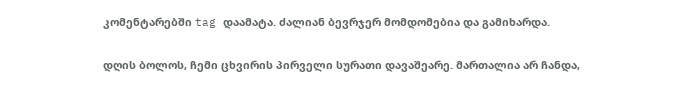კომენტარებში tag დაამატა. ძალიან ბევრჯერ მომდომებია და გამიხარდა.

დღის ბოლოს, ჩემი ცხვირის პირველი სურათი დავაშეარე. მართალია არ ჩანდა,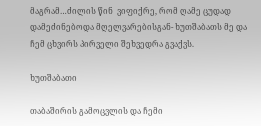მაგრამ…ძილის წინ  ვიფიქრე, რომ ღამე ცუდად დამეძინებოდა მღელვარებისგან- ხუთშაბათს მე და ჩემ ცხვირს პირველი შეხვედრა გვაქვს.

ხუთშაბათი

თაბაშირის გამოცვლის და ჩემი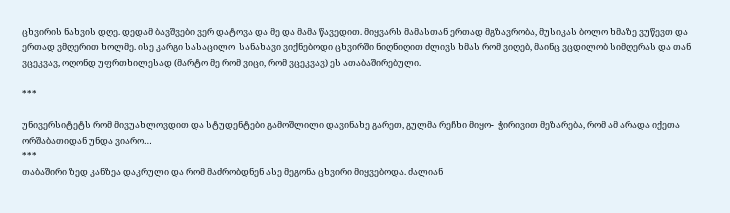ცხვირის ნახვის დღე. დედამ ბავშვები ვერ დატოვა და მე და მამა წავედით. მიყვარს მამასთან ერთად მგზავრობა, მუსიკას ბოლო ხმაზე ვუწევთ და ერთად ვმღერით ხოლმე. ისე კარგი სასაცილო  სანახავი ვიქნებოდი ცხვირში ნიღნიღით ძლივს ხმას რომ ვიღებ, მაინც ვცდილობ სიმღერას და თან ვცეკვავ, ოღონდ უფრთხილესად (მარტო მე რომ ვიცი, რომ ვცეკვავ) ეს ათაბაშირებული.

***

უნივერსიტეტს რომ მივუახლოვდით და სტუდენტები გამოშლილი დავინახე გარეთ, გულმა რეჩხი მიყო-  ჭირივით მეზარება, რომ ამ არადა იქეთა ორშაბათიდან უნდა ვიარო…
***
თაბაშირი ზედ კანზეა დაკრული და რომ მაძრობდნენ ასე მეგონა ცხვირი მიყვებოდა. ძალიან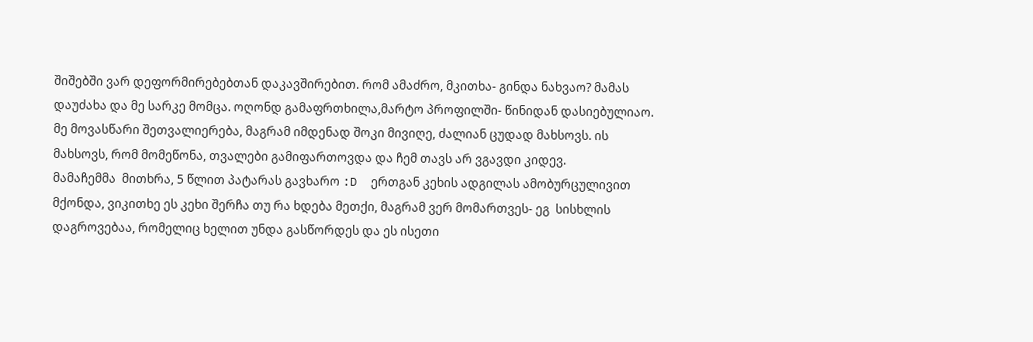შიშებში ვარ დეფორმირებებთან დაკავშირებით. რომ ამაძრო, მკითხა- გინდა ნახვაო? მამას დაუძახა და მე სარკე მომცა. ოღონდ გამაფრთხილა,მარტო პროფილში- წინიდან დასიებულიაო. მე მოვასწარი შეთვალიერება, მაგრამ იმდენად შოკი მივიღე, ძალიან ცუდად მახსოვს. ის მახსოვს, რომ მომეწონა, თვალები გამიფართოვდა და ჩემ თავს არ ვგავდი კიდევ.
მამაჩემმა  მითხრა, 5 წლით პატარას გავხარო :D  ერთგან კეხის ადგილას ამობურცულივით მქონდა, ვიკითხე ეს კეხი შერჩა თუ რა ხდება მეთქი, მაგრამ ვერ მომართვეს- ეგ  სისხლის დაგროვებაა, რომელიც ხელით უნდა გასწორდეს და ეს ისეთი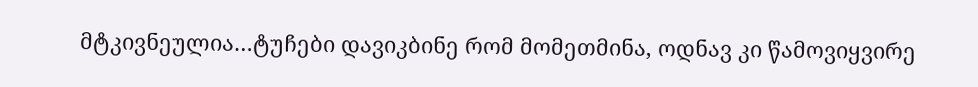მტკივნეულია…ტუჩები დავიკბინე რომ მომეთმინა, ოდნავ კი წამოვიყვირე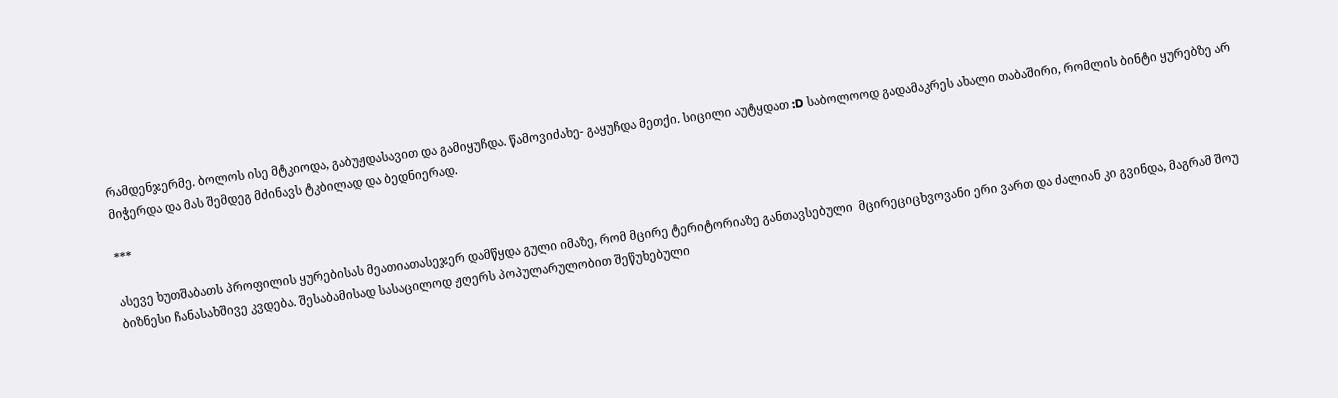რამდენჯერმე. ბოლოს ისე მტკიოდა, გაბუჟდასავით და გამიყუჩდა. წამოვიძახე- გაყუჩდა მეთქი. სიცილი აუტყდათ :D საბოლოოდ გადამაკრეს ახალი თაბაშირი, რომლის ბინტი ყურებზე არ მიჭერდა და მას შემდეგ მძინავს ტკბილად და ბედნიერად.

***

ასევე ხუთშაბათს პროფილის ყურებისას მეათიათასეჯერ დამწყდა გული იმაზე, რომ მცირე ტერიტორიაზე განთავსებული  მცირეციცხვოვანი ერი ვართ და ძალიან კი გვინდა, მაგრამ შოუ ბიზნესი ჩანასახშივე კვდება. შესაბამისად სასაცილოდ ჟღერს პოპულარულობით შეწუხებული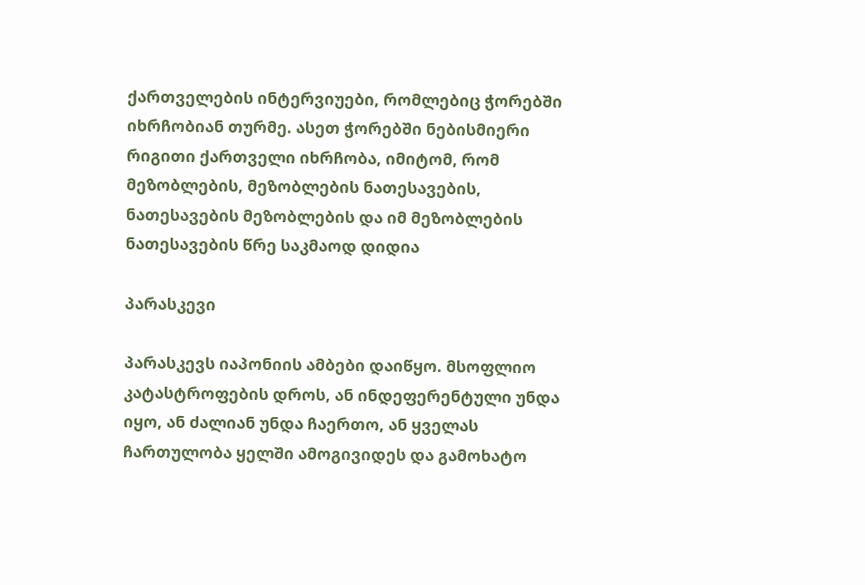ქართველების ინტერვიუები, რომლებიც ჭორებში იხრჩობიან თურმე. ასეთ ჭორებში ნებისმიერი რიგითი ქართველი იხრჩობა, იმიტომ, რომ მეზობლების, მეზობლების ნათესავების, ნათესავების მეზობლების და იმ მეზობლების ნათესავების წრე საკმაოდ დიდია

პარასკევი

პარასკევს იაპონიის ამბები დაიწყო. მსოფლიო კატასტროფების დროს, ან ინდეფერენტული უნდა იყო, ან ძალიან უნდა ჩაერთო, ან ყველას ჩართულობა ყელში ამოგივიდეს და გამოხატო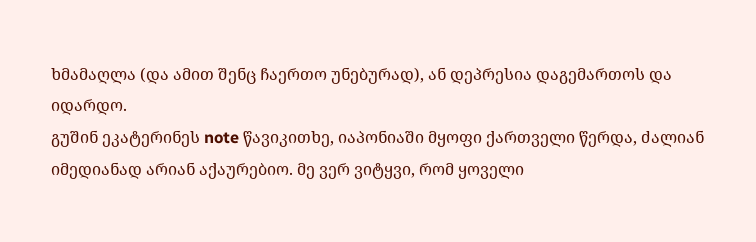ხმამაღლა (და ამით შენც ჩაერთო უნებურად), ან დეპრესია დაგემართოს და იდარდო.
გუშინ ეკატერინეს note წავიკითხე, იაპონიაში მყოფი ქართველი წერდა, ძალიან იმედიანად არიან აქაურებიო. მე ვერ ვიტყვი, რომ ყოველი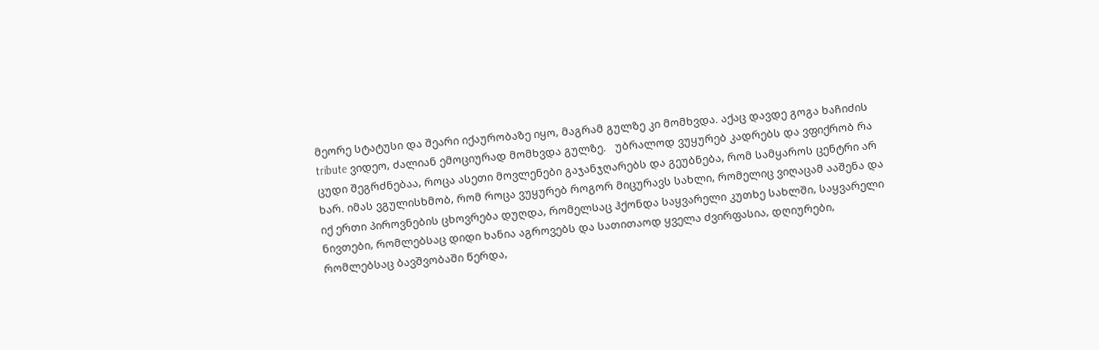მეორე სტატუსი და შეარი იქაურობაზე იყო, მაგრამ გულზე კი მომხვდა. აქაც დავდე გოგა ხაჩიძის  tribute ვიდეო, ძალიან ემოციურად მომხვდა გულზე.   უბრალოდ ვუყურებ კადრებს და ვფიქრობ რა ცუდი შეგრძნებაა, როცა ასეთი მოვლენები გაჯანჯღარებს და გეუბნება, რომ სამყაროს ცენტრი არ ხარ. იმას ვგულისხმობ, რომ როცა ვუყურებ როგორ მიცურავს სახლი, რომელიც ვიღაცამ ააშენა და იქ ერთი პიროვნების ცხოვრება დუღდა, რომელსაც ჰქონდა საყვარელი კუთხე სახლში, საყვარელი ნივთები, რომლებსაც დიდი ხანია აგროვებს და სათითაოდ ყველა ძვირფასია, დღიურები, რომლებსაც ბავშვობაში წერდა,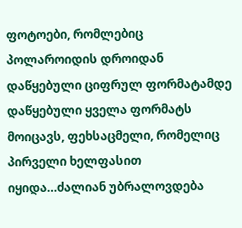ფოტოები, რომლებიც პოლაროიდის დროიდან დაწყებული ციფრულ ფორმატამდე დაწყებული ყველა ფორმატს მოიცავს, ფეხსაცმელი, რომელიც პირველი ხელფასით იყიდა…ძალიან უბრალოვდება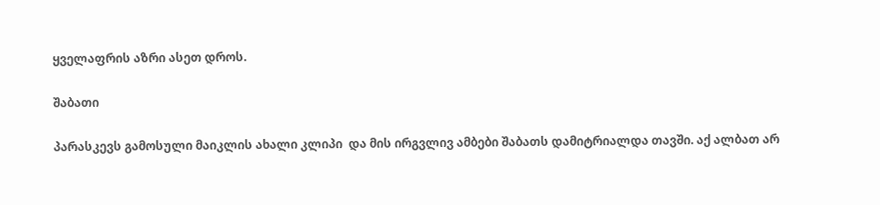ყველაფრის აზრი ასეთ დროს.

შაბათი

პარასკევს გამოსული მაიკლის ახალი კლიპი  და მის ირგვლივ ამბები შაბათს დამიტრიალდა თავში. აქ ალბათ არ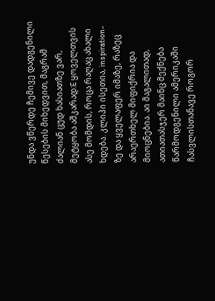უნდა ვწერდე ჩემივე დადგენილი წესების მიხედვით, მაგრამ ძალიან ცუდ ხასიათზე ვარ, მეტყობა აშკარად:E ყოველთვის ასე მომდის, როცა რაღაც ახალი ხდება. კლიპი ისეთია, inspiration-ზე და ყველაფერ იმაზე, რაზეც არაერთხელ მიფიქრია და მიოცნებია. აი მაგალითად, ათიათასჯერ მაინც მექნება წარმოდგენილი ამერიკაში ჩასვლისთანავე როგორ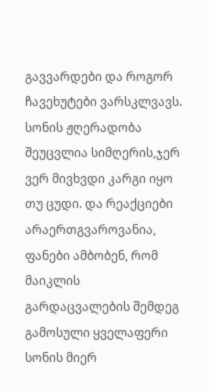გავვარდები და როგორ ჩავეხუტები ვარსკლვავს. სონის ჟღერადობა შეუცვლია სიმღერის,ჯერ ვერ მივხვდი კარგი იყო თუ ცუდი. და რეაქციები არაერთგვაროვანია,  ფანები ამბობენ, რომ  მაიკლის გარდაცვალების შემდეგ გამოსული ყველაფერი სონის მიერ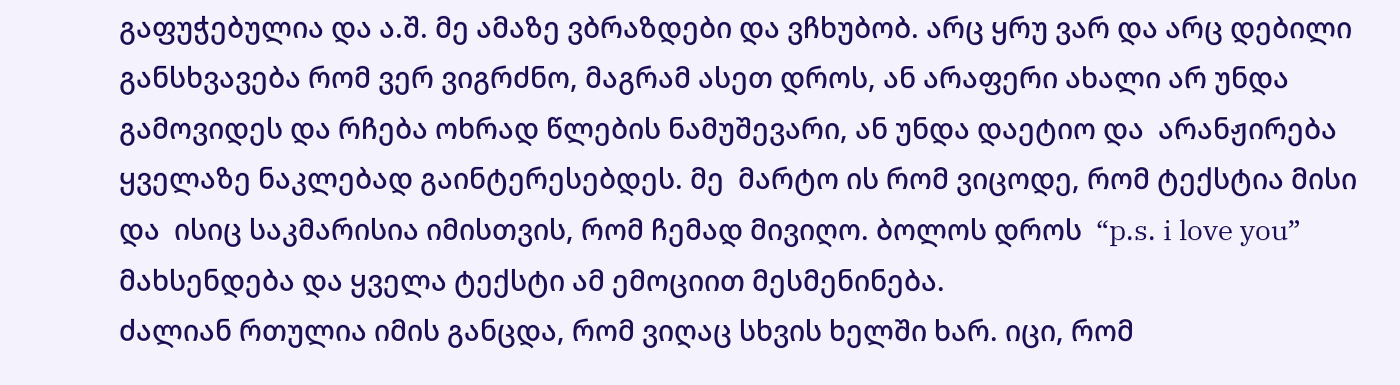გაფუჭებულია და ა.შ. მე ამაზე ვბრაზდები და ვჩხუბობ. არც ყრუ ვარ და არც დებილი განსხვავება რომ ვერ ვიგრძნო, მაგრამ ასეთ დროს, ან არაფერი ახალი არ უნდა გამოვიდეს და რჩება ოხრად წლების ნამუშევარი, ან უნდა დაეტიო და  არანჟირება ყველაზე ნაკლებად გაინტერესებდეს. მე  მარტო ის რომ ვიცოდე, რომ ტექსტია მისი და  ისიც საკმარისია იმისთვის, რომ ჩემად მივიღო. ბოლოს დროს  “p.s. i love you” მახსენდება და ყველა ტექსტი ამ ემოციით მესმენინება.
ძალიან რთულია იმის განცდა, რომ ვიღაც სხვის ხელში ხარ. იცი, რომ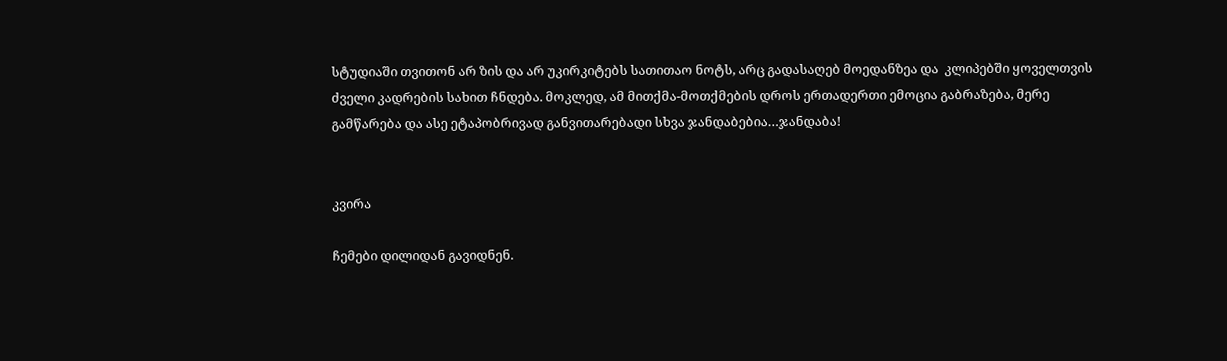სტუდიაში თვითონ არ ზის და არ უკირკიტებს სათითაო ნოტს, არც გადასაღებ მოედანზეა და  კლიპებში ყოველთვის ძველი კადრების სახით ჩნდება. მოკლედ, ამ მითქმა-მოთქმების დროს ერთადერთი ემოცია გაბრაზება, მერე გამწარება და ასე ეტაპობრივად განვითარებადი სხვა ჯანდაბებია…ჯანდაბა!


კვირა

ჩემები დილიდან გავიდნენ.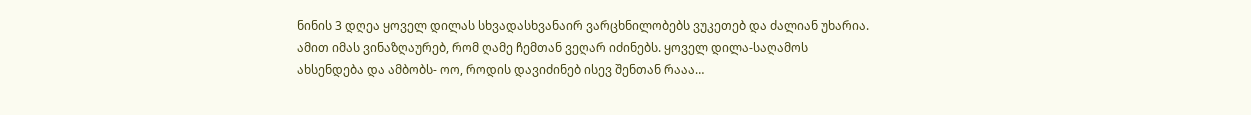ნინის 3 დღეა ყოველ დილას სხვადასხვანაირ ვარცხნილობებს ვუკეთებ და ძალიან უხარია. ამით იმას ვინაზღაურებ, რომ ღამე ჩემთან ვეღარ იძინებს. ყოველ დილა-საღამოს ახსენდება და ამბობს- ოო, როდის დავიძინებ ისევ შენთან რააა…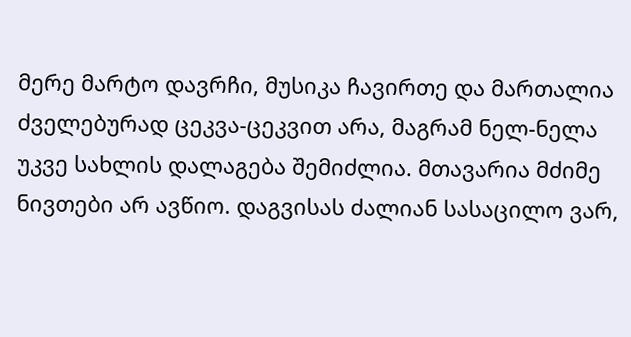მერე მარტო დავრჩი, მუსიკა ჩავირთე და მართალია ძველებურად ცეკვა-ცეკვით არა, მაგრამ ნელ-ნელა უკვე სახლის დალაგება შემიძლია. მთავარია მძიმე ნივთები არ ავწიო. დაგვისას ძალიან სასაცილო ვარ,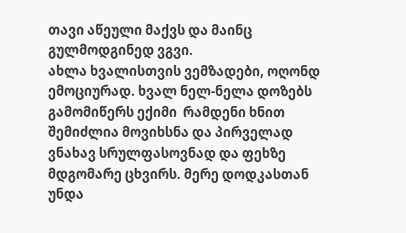თავი აწეული მაქვს და მაინც გულმოდგინედ ვგვი.
ახლა ხვალისთვის ვემზადები, ოღონდ ემოციურად. ხვალ ნელ-ნელა დოზებს გამომიწერს ექიმი  რამდენი ხნით შემიძლია მოვიხსნა და პირველად ვნახავ სრულფასოვნად და ფეხზე მდგომარე ცხვირს. მერე დოდკასთან უნდა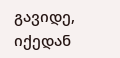გავიდე, იქედან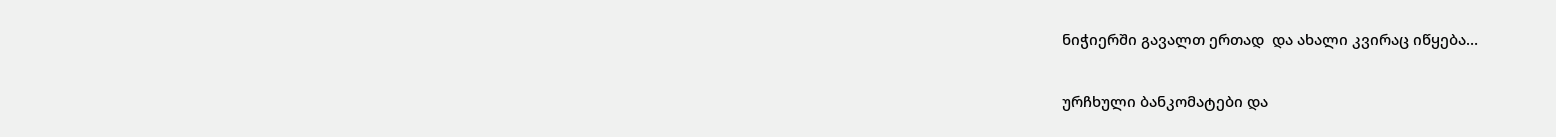ნიჭიერში გავალთ ერთად  და ახალი კვირაც იწყება…

ურჩხული ბანკომატები და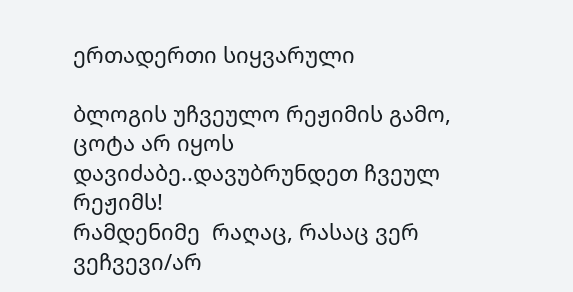ერთადერთი სიყვარული

ბლოგის უჩვეულო რეჟიმის გამო, ცოტა არ იყოს დავიძაბე..დავუბრუნდეთ ჩვეულ რეჟიმს!
რამდენიმე  რაღაც, რასაც ვერ ვეჩვევი/არ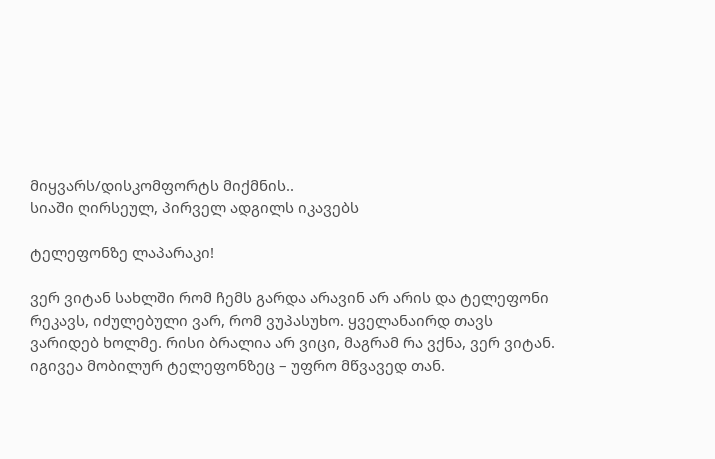მიყვარს/დისკომფორტს მიქმნის..
სიაში ღირსეულ, პირველ ადგილს იკავებს

ტელეფონზე ლაპარაკი!

ვერ ვიტან სახლში რომ ჩემს გარდა არავინ არ არის და ტელეფონი რეკავს, იძულებული ვარ, რომ ვუპასუხო. ყველანაირდ თავს ვარიდებ ხოლმე. რისი ბრალია არ ვიცი, მაგრამ რა ვქნა, ვერ ვიტან.
იგივეა მობილურ ტელეფონზეც – უფრო მწვავედ თან.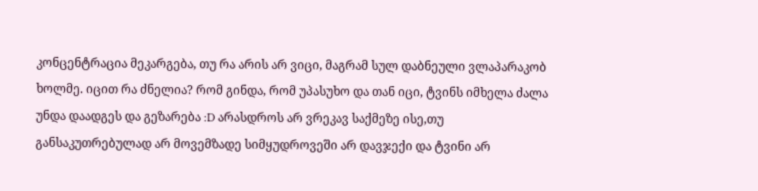კონცენტრაცია მეკარგება, თუ რა არის არ ვიცი, მაგრამ სულ დაბნეული ვლაპარაკობ ხოლმე. იცით რა ძნელია? რომ გინდა, რომ უპასუხო და თან იცი, ტვინს იმხელა ძალა უნდა დაადგეს და გეზარება :D არასდროს არ ვრეკავ საქმეზე ისე,თუ განსაკუთრებულად არ მოვემზადე სიმყუდროვეში არ დავჯექი და ტვინი არ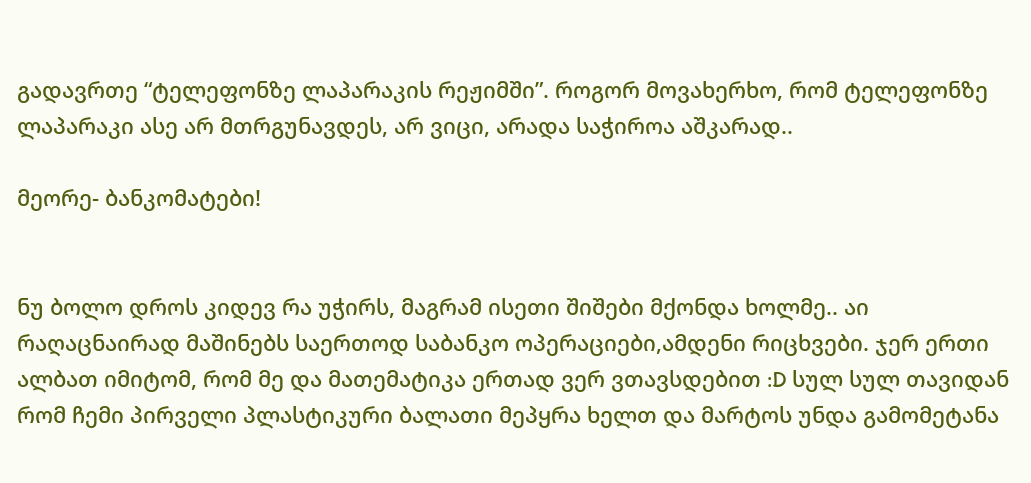გადავრთე “ტელეფონზე ლაპარაკის რეჟიმში”. როგორ მოვახერხო, რომ ტელეფონზე ლაპარაკი ასე არ მთრგუნავდეს, არ ვიცი, არადა საჭიროა აშკარად..

მეორე- ბანკომატები!


ნუ ბოლო დროს კიდევ რა უჭირს, მაგრამ ისეთი შიშები მქონდა ხოლმე.. აი რაღაცნაირად მაშინებს საერთოდ საბანკო ოპერაციები,ამდენი რიცხვები. ჯერ ერთი ალბათ იმიტომ, რომ მე და მათემატიკა ერთად ვერ ვთავსდებით :D სულ სულ თავიდან რომ ჩემი პირველი პლასტიკური ბალათი მეპყრა ხელთ და მარტოს უნდა გამომეტანა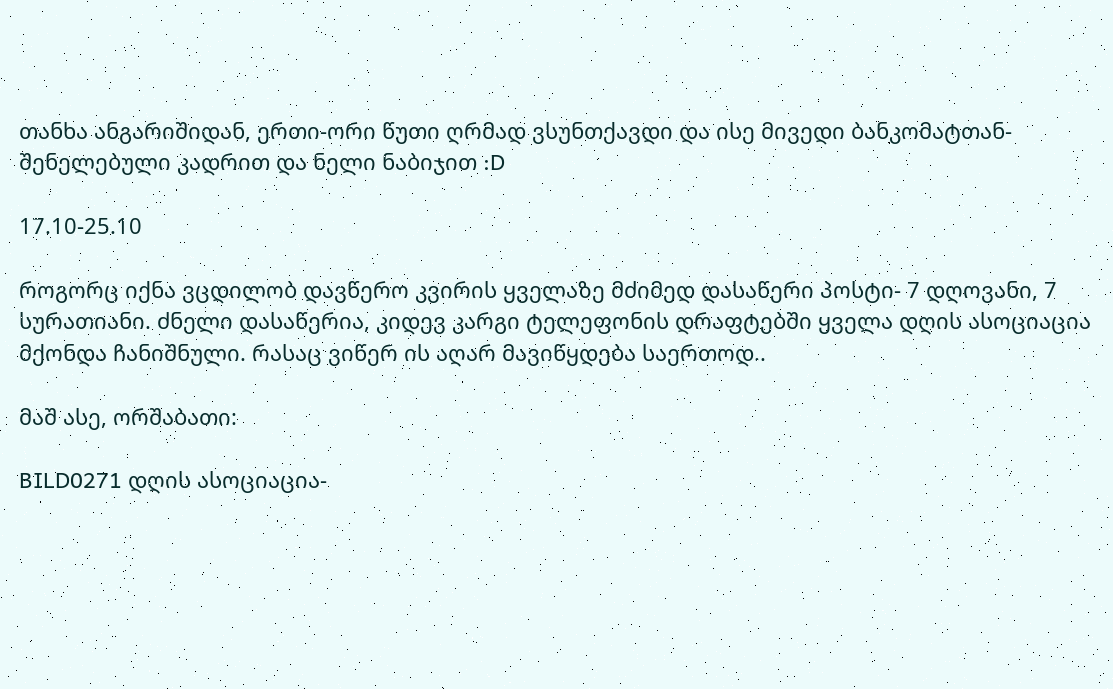თანხა ანგარიშიდან, ერთი-ორი წუთი ღრმად ვსუნთქავდი და ისე მივედი ბანკომატთან- შენელებული კადრით და ნელი ნაბიჯით :D

17.10-25.10

როგორც იქნა ვცდილობ დავწერო კვირის ყველაზე მძიმედ დასაწერი პოსტი- 7 დღოვანი, 7 სურათიანი. ძნელი დასაწერია, კიდევ კარგი ტელეფონის დრაფტებში ყველა დღის ასოციაცია მქონდა ჩანიშნული. რასაც ვიწერ ის აღარ მავიწყდება საერთოდ..

მაშ ასე, ორშაბათი:

BILD0271 დღის ასოციაცია-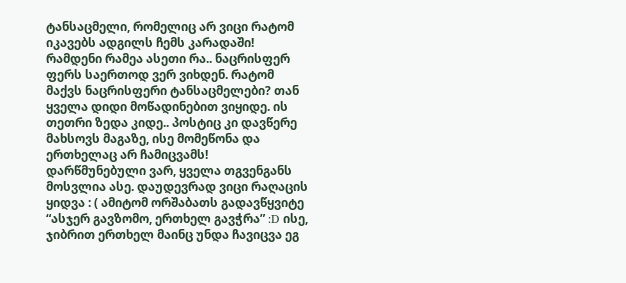ტანსაცმელი, რომელიც არ ვიცი რატომ იკავებს ადგილს ჩემს კარადაში! რამდენი რამეა ასეთი რა.. ნაცრისფერ ფერს საერთოდ ვერ ვიხდენ. რატომ მაქვს ნაცრისფერი ტანსაცმელები? თან ყველა დიდი მოწადინებით ვიყიდე. ის თეთრი ზედა კიდე.. პოსტიც კი დავწერე მახსოვს მაგაზე, ისე მომეწონა და ერთხელაც არ ჩამიცვამს! დარწმუნებული ვარ, ყველა თგვენგანს მოსვლია ასე. დაუდევრად ვიცი რაღაცის ყიდვა : ( ამიტომ ორშაბათს გადავწყვიტე “ასჯერ გავზომო, ერთხელ გავჭრა” :D ისე, ჯიბრით ერთხელ მაინც უნდა ჩავიცვა ეგ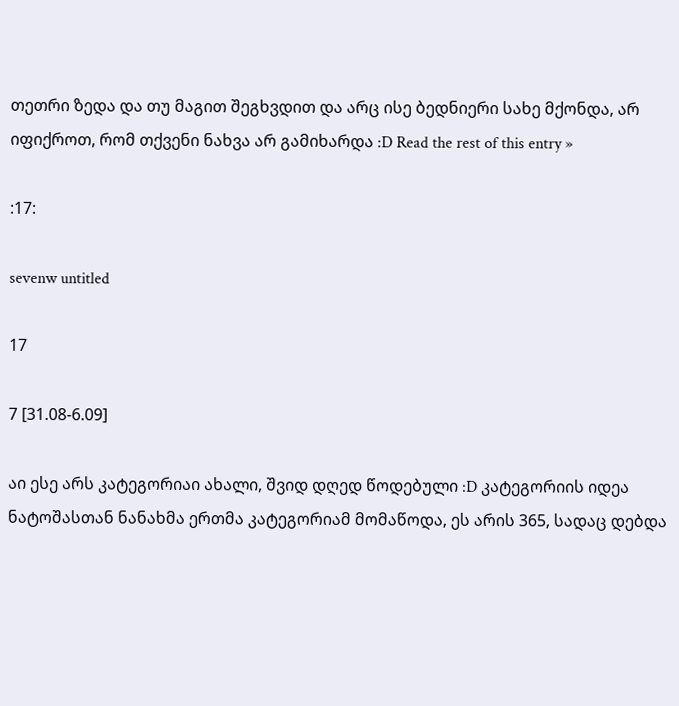თეთრი ზედა და თუ მაგით შეგხვდით და არც ისე ბედნიერი სახე მქონდა, არ იფიქროთ, რომ თქვენი ნახვა არ გამიხარდა :D Read the rest of this entry »

:17:

sevenw untitled

17

7 [31.08-6.09]

აი ესე არს კატეგორიაი ახალი, შვიდ დღედ წოდებული :D კატეგორიის იდეა ნატოშასთან ნანახმა ერთმა კატეგორიამ მომაწოდა, ეს არის 365, სადაც დებდა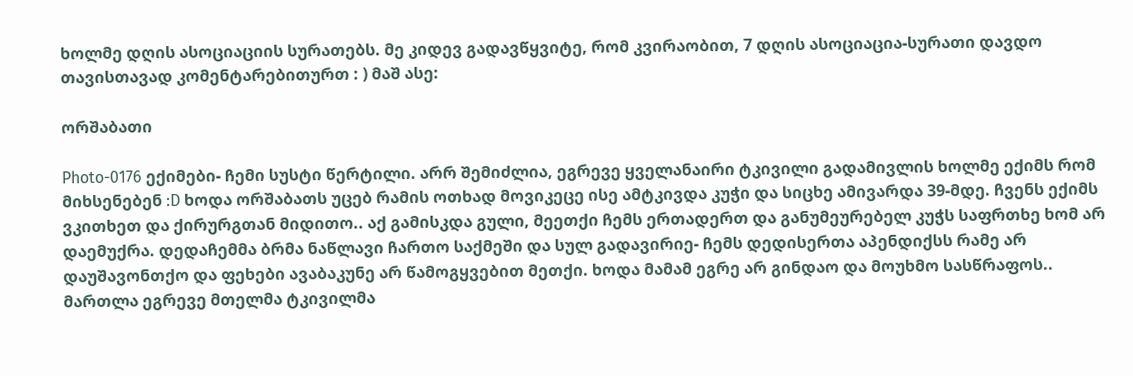ხოლმე დღის ასოციაციის სურათებს. მე კიდევ გადავწყვიტე, რომ კვირაობით, 7 დღის ასოციაცია-სურათი დავდო თავისთავად კომენტარებითურთ : ) მაშ ასე:

ორშაბათი

Photo-0176 ექიმები- ჩემი სუსტი წერტილი. არრ შემიძლია, ეგრევე ყველანაირი ტკივილი გადამივლის ხოლმე ექიმს რომ მიხსენებენ :D ხოდა ორშაბათს უცებ რამის ოთხად მოვიკეცე ისე ამტკივდა კუჭი და სიცხე ამივარდა 39-მდე. ჩვენს ექიმს ვკითხეთ და ქირურგთან მიდითო.. აქ გამისკდა გული, მეეთქი ჩემს ერთადერთ და განუმეურებელ კუჭს საფრთხე ხომ არ დაემუქრა. დედაჩემმა ბრმა ნაწლავი ჩართო საქმეში და სულ გადავირიე- ჩემს დედისერთა აპენდიქსს რამე არ დაუშავონთქო და ფეხები ავაბაკუნე არ წამოგყვებით მეთქი. ხოდა მამამ ეგრე არ გინდაო და მოუხმო სასწრაფოს.. მართლა ეგრევე მთელმა ტკივილმა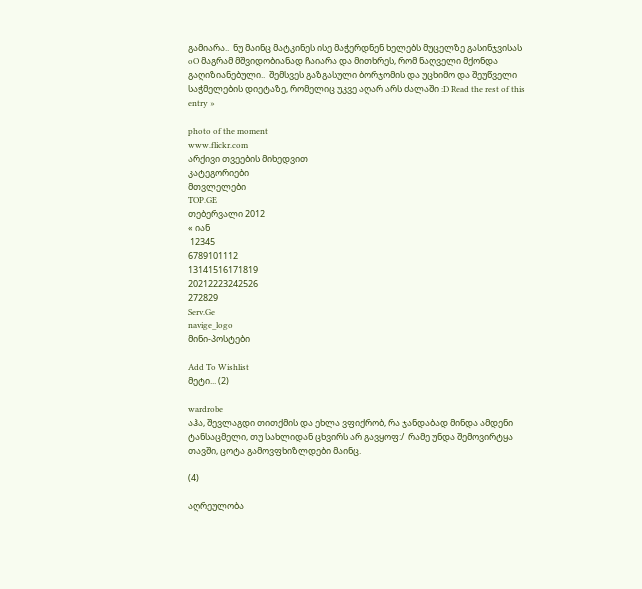გამიარა..  ნუ მაინც მატკინეს ისე მაჭერდნენ ხელებს მუცელზე გასინჯვისას oO მაგრამ მშვიდობიანად ჩაიარა და მითხრეს, რომ ნაღველი მქონდა გაღიზიანებული..  შემსვეს გაზგასული ბორჯომის და უცხიმო და შეუწველი საჭმელების დიეტაზე, რომელიც უკვე აღარ არს ძალაში :D Read the rest of this entry »

photo of the moment
www.flickr.com
არქივი თვეების მიხედვით
კატეგორიები
მთვლელები
TOP.GE
თებერვალი 2012
« იან
 12345
6789101112
13141516171819
20212223242526
272829
Serv.Ge
navige_logo
მინი-პოსტები

Add To Wishlist
მეტი... (2)

wardrobe
აჰა, შევლაგდი თითქმის და ეხლა ვფიქრობ, რა ჯანდაბად მინდა ამდენი ტანსაცმელი, თუ სახლიდან ცხვირს არ გავყოფ:/  რამე უნდა შემოვირტყა თავში, ცოტა გამოვფხიზლდები მაინც.

(4)

აღრეულობა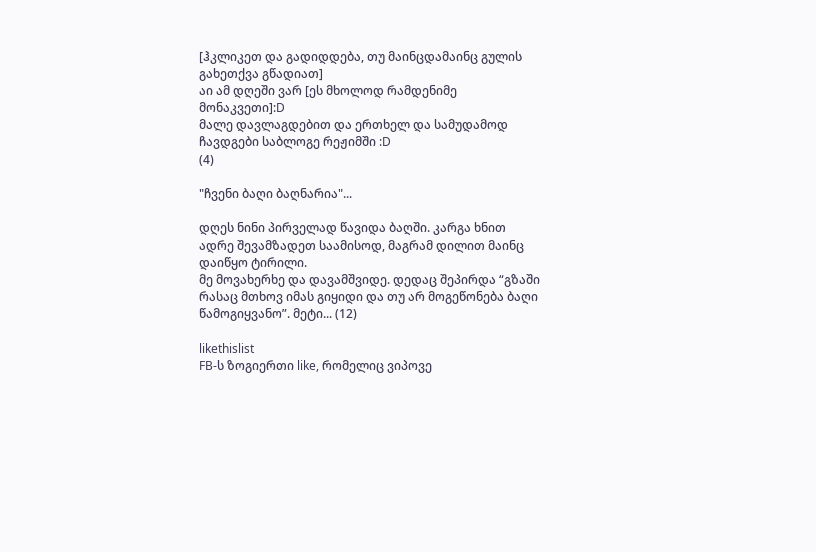[ჰკლიკეთ და გადიდდება, თუ მაინცდამაინც გულის გახეთქვა გწადიათ]
აი ამ დღეში ვარ [ეს მხოლოდ რამდენიმე მონაკვეთი]:D
მალე დავლაგდებით და ერთხელ და სამუდამოდ ჩავდგები საბლოგე რეჟიმში :D
(4)

"ჩვენი ბაღი ბაღნარია"...

დღეს ნინი პირველად წავიდა ბაღში. კარგა ხნით ადრე შევამზადეთ საამისოდ, მაგრამ დილით მაინც დაიწყო ტირილი.
მე მოვახერხე და დავამშვიდე. დედაც შეპირდა “გზაში რასაც მთხოვ იმას გიყიდი და თუ არ მოგეწონება ბაღი წამოგიყვანო”. მეტი... (12)

likethislist
FB-ს ზოგიერთი like, რომელიც ვიპოვე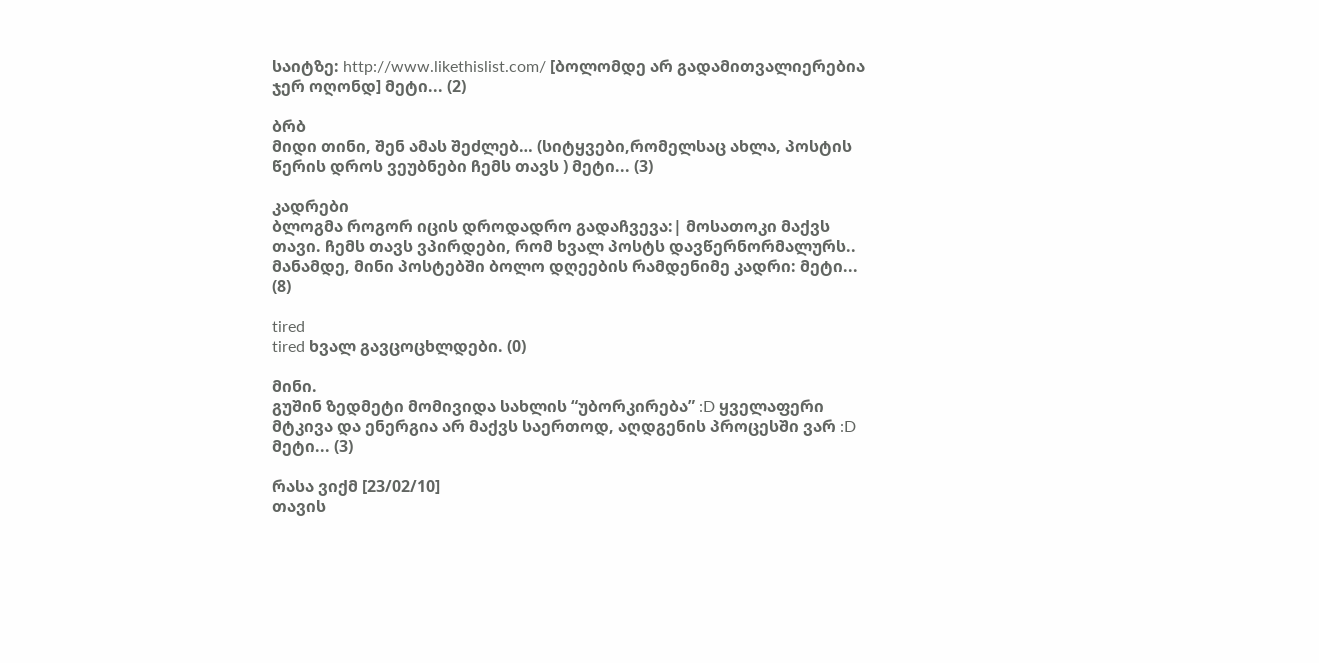საიტზე: http://www.likethislist.com/ [ბოლომდე არ გადამითვალიერებია ჯერ ოღონდ] მეტი... (2)

ბრბ
მიდი თინი, შენ ამას შეძლებ… (სიტყვები,რომელსაც ახლა, პოსტის წერის დროს ვეუბნები ჩემს თავს ) მეტი... (3)

კადრები
ბლოგმა როგორ იცის დროდადრო გადაჩვევა:| მოსათოკი მაქვს თავი. ჩემს თავს ვპირდები, რომ ხვალ პოსტს დავწერნორმალურს.. მანამდე, მინი პოსტებში ბოლო დღეების რამდენიმე კადრი: მეტი... (8)

tired
tired ხვალ გავცოცხლდები. (0)

მინი.
გუშინ ზედმეტი მომივიდა სახლის “უბორკირება” :D ყველაფერი მტკივა და ენერგია არ მაქვს საერთოდ, აღდგენის პროცესში ვარ :D მეტი... (3)

რასა ვიქმ [23/02/10]
თავის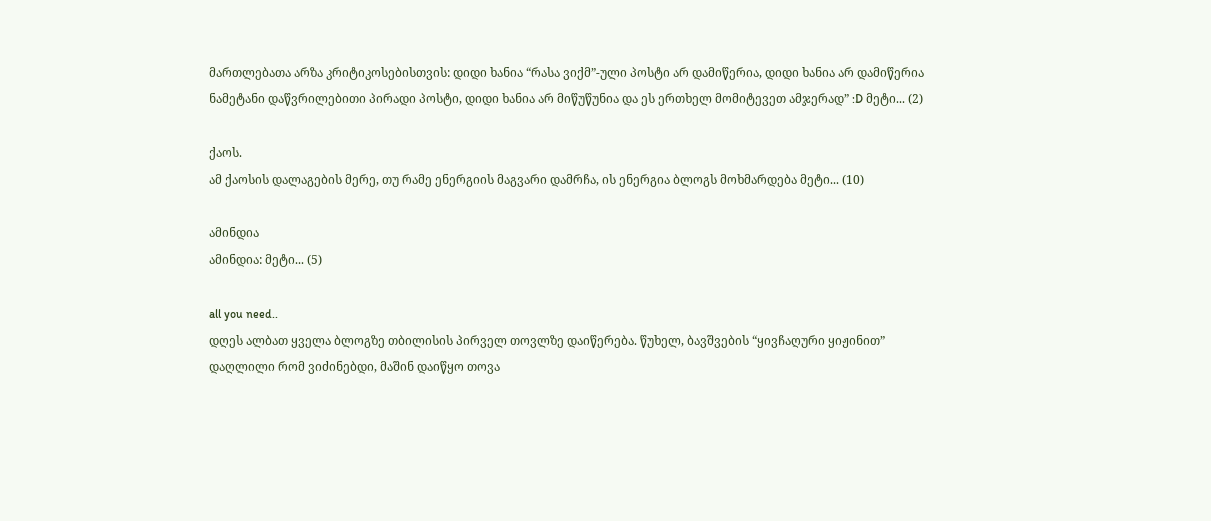მართლებათა არზა კრიტიკოსებისთვის: დიდი ხანია “რასა ვიქმ”-ული პოსტი არ დამიწერია, დიდი ხანია არ დამიწერია ნამეტანი დაწვრილებითი პირადი პოსტი, დიდი ხანია არ მიწუწუნია და ეს ერთხელ მომიტევეთ ამჯერად” :D მეტი... (2)

ქაოს.
ამ ქაოსის დალაგების მერე, თუ რამე ენერგიის მაგვარი დამრჩა, ის ენერგია ბლოგს მოხმარდება მეტი... (10)

ამინდია
ამინდია: მეტი... (5)

all you need..
დღეს ალბათ ყველა ბლოგზე თბილისის პირველ თოვლზე დაიწერება. წუხელ, ბავშვების “ყივჩაღური ყიჟინით” დაღლილი რომ ვიძინებდი, მაშინ დაიწყო თოვა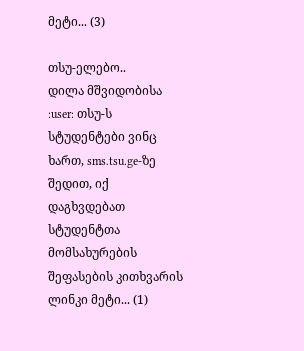მეტი... (3)

თსუ-ელებო..
დილა მშვიდობისა :user: თსუ-ს სტუდენტები ვინც ხართ, sms.tsu.ge-ზე შედით, იქ დაგხვდებათ სტუდენტთა მომსახურების შეფასების კითხვარის ლინკი მეტი... (1)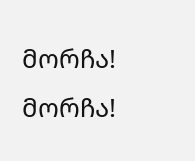მორჩა!
მორჩა!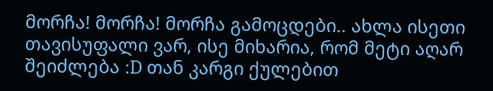მორჩა! მორჩა! მორჩა გამოცდები.. ახლა ისეთი თავისუფალი ვარ, ისე მიხარია, რომ მეტი აღარ შეიძლება :D თან კარგი ქულებით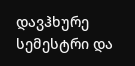დავჰხურე სემესტრი და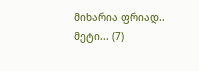მიხარია ფრიად.. მეტი... (7)